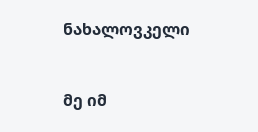ნახალოვკელი


მე იმ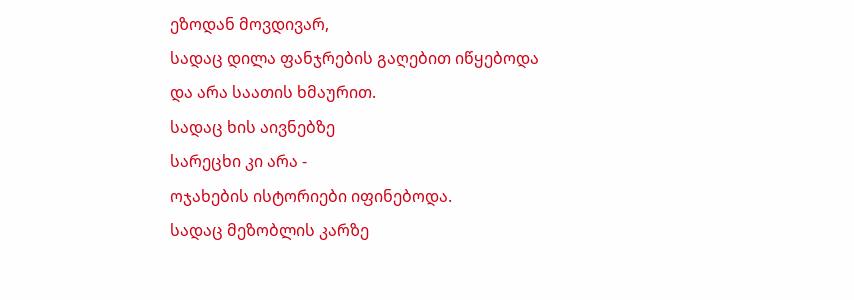ეზოდან მოვდივარ,
სადაც დილა ფანჯრების გაღებით იწყებოდა
და არა საათის ხმაურით.
სადაც ხის აივნებზე
სარეცხი კი არა -
ოჯახების ისტორიები იფინებოდა.
სადაც მეზობლის კარზე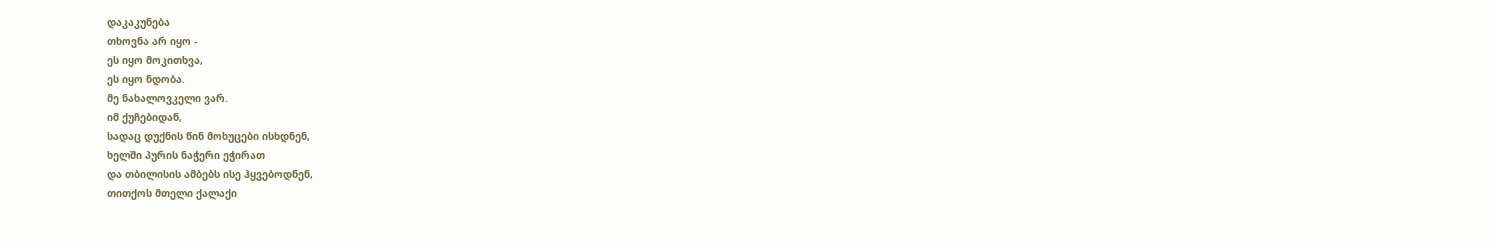დაკაკუნება
თხოვნა არ იყო -
ეს იყო მოკითხვა,
ეს იყო ნდობა.
მე ნახალოვკელი ვარ.
იმ ქუჩებიდან,
სადაც დუქნის წინ მოხუცები ისხდნენ,
ხელში პურის ნაჭერი ეჭირათ
და თბილისის ამბებს ისე ჰყვებოდნენ,
თითქოს მთელი ქალაქი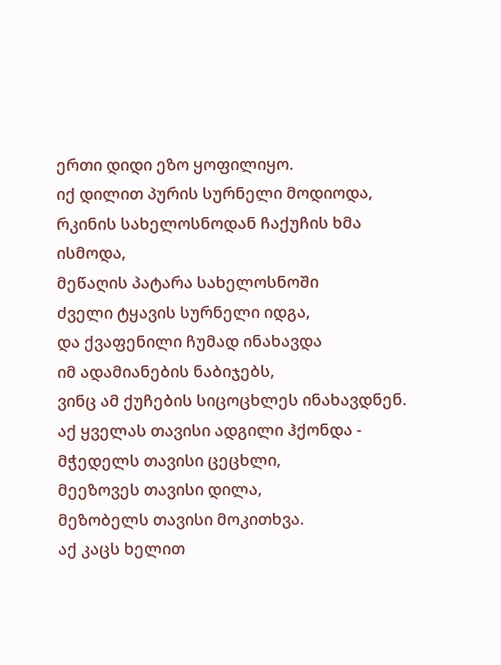ერთი დიდი ეზო ყოფილიყო.
იქ დილით პურის სურნელი მოდიოდა,
რკინის სახელოსნოდან ჩაქუჩის ხმა ისმოდა,
მეწაღის პატარა სახელოსნოში
ძველი ტყავის სურნელი იდგა,
და ქვაფენილი ჩუმად ინახავდა
იმ ადამიანების ნაბიჯებს,
ვინც ამ ქუჩების სიცოცხლეს ინახავდნენ.
აქ ყველას თავისი ადგილი ჰქონდა -
მჭედელს თავისი ცეცხლი,
მეეზოვეს თავისი დილა,
მეზობელს თავისი მოკითხვა.
აქ კაცს ხელით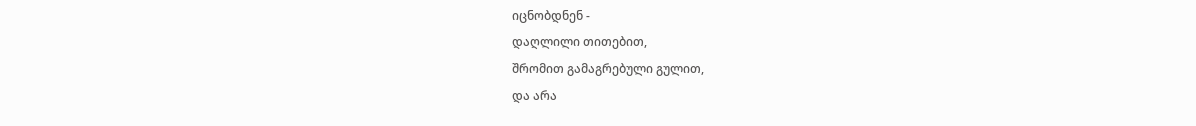იცნობდნენ -
დაღლილი თითებით,
შრომით გამაგრებული გულით,
და არა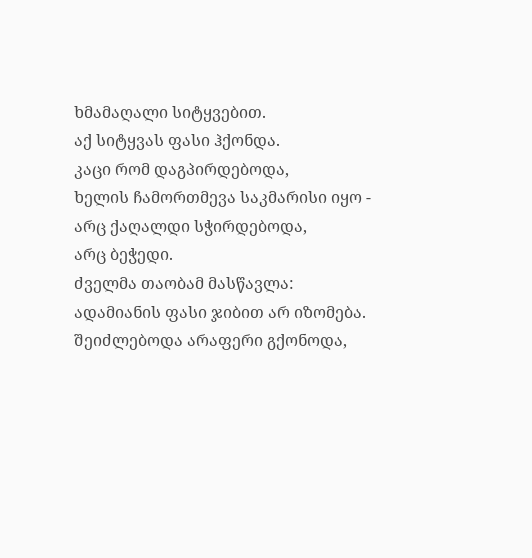ხმამაღალი სიტყვებით.
აქ სიტყვას ფასი ჰქონდა.
კაცი რომ დაგპირდებოდა,
ხელის ჩამორთმევა საკმარისი იყო -
არც ქაღალდი სჭირდებოდა,
არც ბეჭედი.
ძველმა თაობამ მასწავლა:
ადამიანის ფასი ჯიბით არ იზომება.
შეიძლებოდა არაფერი გქონოდა,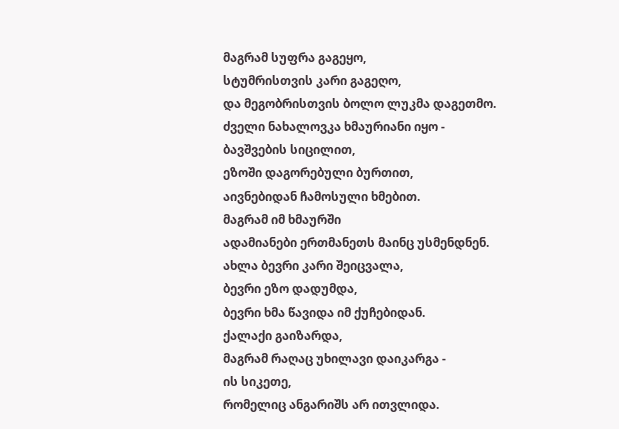მაგრამ სუფრა გაგეყო,
სტუმრისთვის კარი გაგეღო,
და მეგობრისთვის ბოლო ლუკმა დაგეთმო.
ძველი ნახალოვკა ხმაურიანი იყო -
ბავშვების სიცილით,
ეზოში დაგორებული ბურთით,
აივნებიდან ჩამოსული ხმებით.
მაგრამ იმ ხმაურში
ადამიანები ერთმანეთს მაინც უსმენდნენ.
ახლა ბევრი კარი შეიცვალა,
ბევრი ეზო დადუმდა,
ბევრი ხმა წავიდა იმ ქუჩებიდან.
ქალაქი გაიზარდა,
მაგრამ რაღაც უხილავი დაიკარგა -
ის სიკეთე,
რომელიც ანგარიშს არ ითვლიდა.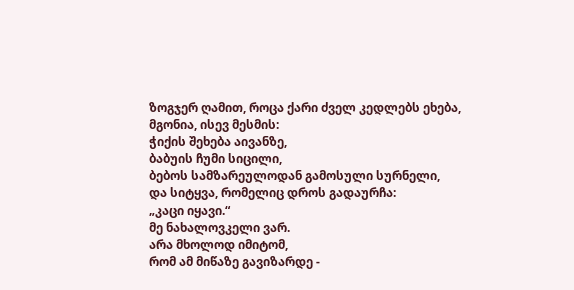ზოგჯერ ღამით, როცა ქარი ძველ კედლებს ეხება,
მგონია, ისევ მესმის:
ჭიქის შეხება აივანზე,
ბაბუის ჩუმი სიცილი,
ბებოს სამზარეულოდან გამოსული სურნელი,
და სიტყვა, რომელიც დროს გადაურჩა:
„კაცი იყავი.“
მე ნახალოვკელი ვარ.
არა მხოლოდ იმიტომ,
რომ ამ მიწაზე გავიზარდე -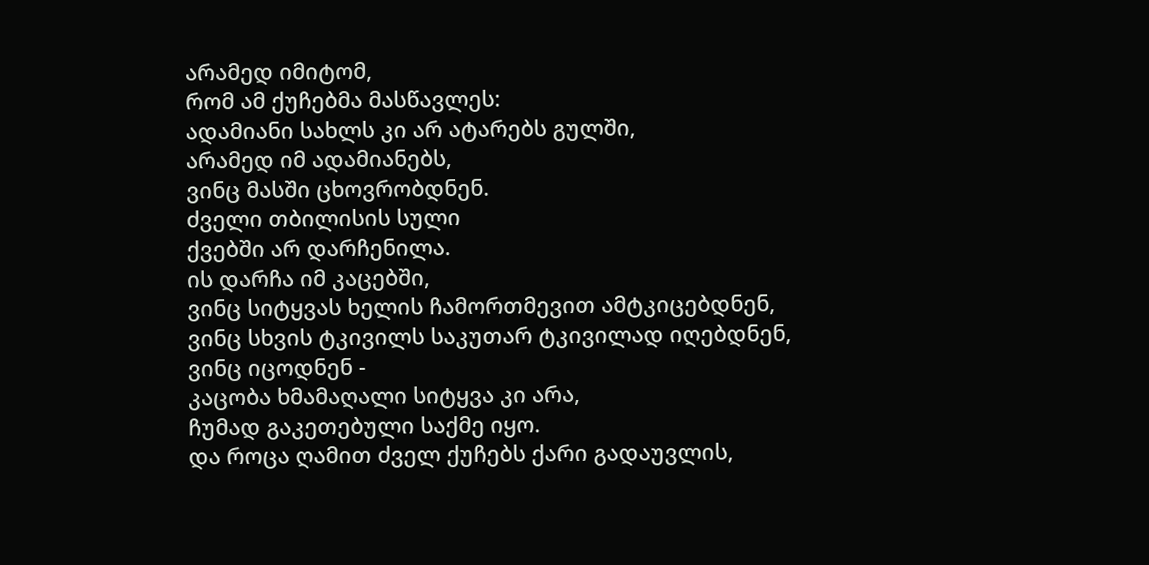არამედ იმიტომ,
რომ ამ ქუჩებმა მასწავლეს:
ადამიანი სახლს კი არ ატარებს გულში,
არამედ იმ ადამიანებს,
ვინც მასში ცხოვრობდნენ.
ძველი თბილისის სული
ქვებში არ დარჩენილა.
ის დარჩა იმ კაცებში,
ვინც სიტყვას ხელის ჩამორთმევით ამტკიცებდნენ,
ვინც სხვის ტკივილს საკუთარ ტკივილად იღებდნენ,
ვინც იცოდნენ -
კაცობა ხმამაღალი სიტყვა კი არა,
ჩუმად გაკეთებული საქმე იყო.
და როცა ღამით ძველ ქუჩებს ქარი გადაუვლის,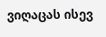ვიღაცას ისევ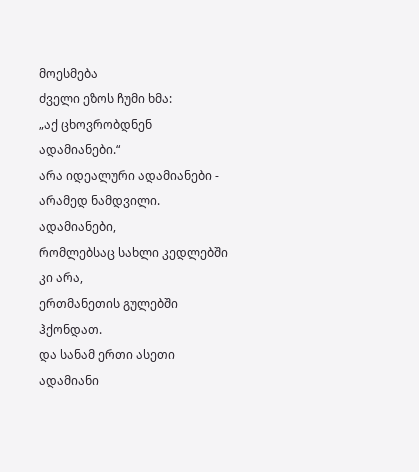მოესმება
ძველი ეზოს ჩუმი ხმა:
„აქ ცხოვრობდნენ ადამიანები.“
არა იდეალური ადამიანები -
არამედ ნამდვილი.
ადამიანები,
რომლებსაც სახლი კედლებში კი არა,
ერთმანეთის გულებში ჰქონდათ.
და სანამ ერთი ასეთი ადამიანი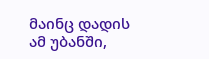მაინც დადის ამ უბანში,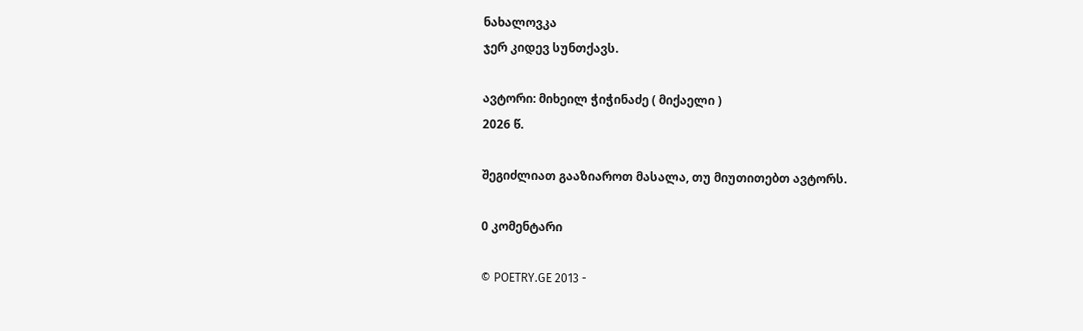ნახალოვკა
ჯერ კიდევ სუნთქავს.

ავტორი: მიხეილ ჭიჭინაძე ( მიქაელი )
2026 წ.

შეგიძლიათ გააზიაროთ მასალა, თუ მიუთითებთ ავტორს.

0 კომენტარი

© POETRY.GE 2013 -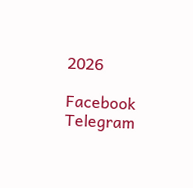2026

Facebook Telegram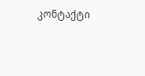კონტაქტი